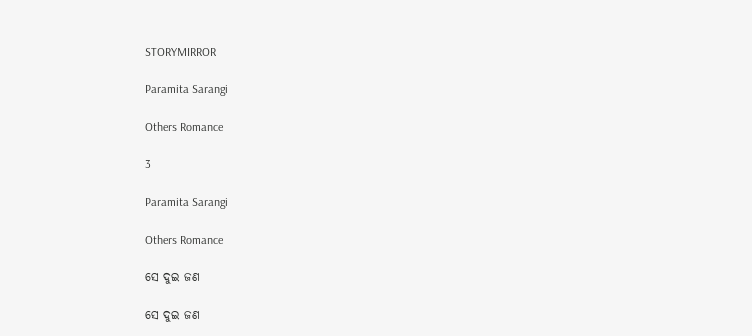STORYMIRROR

Paramita Sarangi

Others Romance

3

Paramita Sarangi

Others Romance

ସେ ଦୁଇ ଜଣ

ସେ ଦୁଇ ଜଣ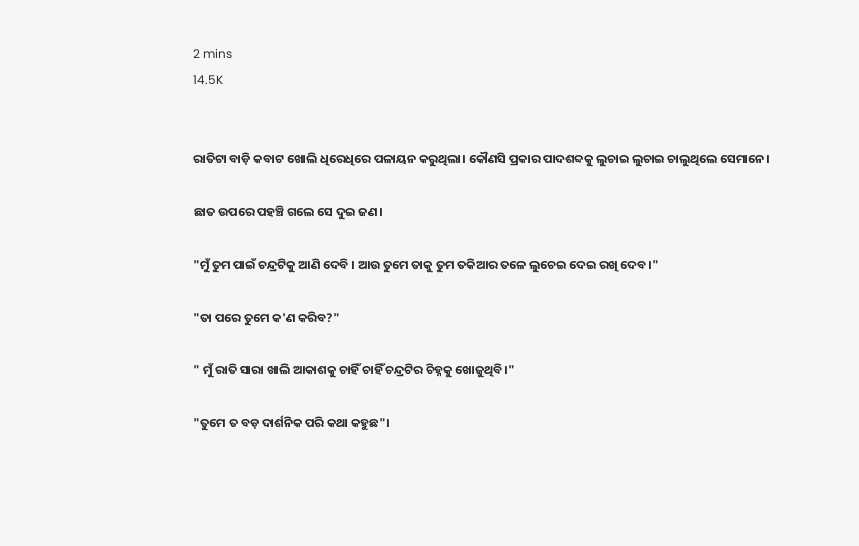2 mins
14.5K


ରାତିଟା ବାଡ଼ି କବାଟ ଖୋଲି ଧିରେଧିରେ ପଳାୟନ କରୁଥିଲା। କୌଣସି ପ୍ରକାର ପାଦଶବ୍ଦକୁ ଲୁଚାଇ ଲୁଚାଇ ଚାଲୁଥିଲେ ସେମାନେ।

ଛାତ ଉପରେ ପହଞ୍ଚି ଗଲେ ସେ ଦୁଇ ଜଣ।

"ମୁଁ ତୁମ ପାଇଁ ଚନ୍ଦ୍ରଟିକୁ ଆଣି ଦେବି । ଆଉ ତୁମେ ତାକୁ ତୁମ ତକିଆର ତଳେ ଲୁଚେଇ ଦେଇ ରଖି ଦେବ।"

"ତା ପରେ ତୁମେ କ'ଣ କରିବ?"

" ମୁଁ ରାତି ସାରା ଖାଲି ଆକାଶକୁ ଚାହିଁ ଚାହିଁ ଚନ୍ଦ୍ରଟିର ଚିହ୍ନକୁ ଖୋଜୁଥିବି।"

"ତୁମେ ତ ବଡ଼ ଦାର୍ଶନିକ ପରି କଥା କହୁଛ"।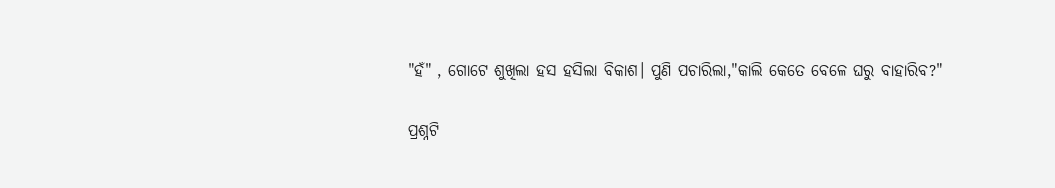"ହଁ" , ଗୋଟେ ଶୁଖିଲା ହସ ହସିଲା ବିକାଶ। ପୁଣି ପଚାରିଲା,"କାଲି କେତେ ବେଳେ ଘରୁ ବାହାରିବ?"

ପ୍ରଶ୍ନଟି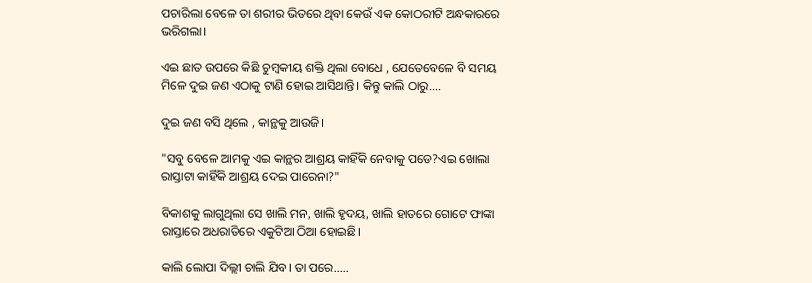ପଚାରିଲା ବେଳେ ତା ଶରୀର ଭିତରେ ଥିବା କେଉଁ ଏକ କୋଠରୀଟି ଅନ୍ଧକାରରେ ଭରିଗଲା।

ଏଇ ଛାତ ଉପରେ କିଛି ଚୁମ୍ବକୀୟ ଶକ୍ତି ଥିଲା ବୋଧେ , ଯେତେବେଳେ ବି ସମୟ ମିଳେ ଦୁଇ ଜଣ ଏଠାକୁ ଟାଣି ହୋଇ ଆସିଥାନ୍ତି। କିନ୍ତୁ କାଲି ଠାରୁ....

ଦୁଇ ଜଣ ବସି ଥିଲେ , କାନ୍ଥକୁ ଆଉଜି।

"ସବୁ ବେଳେ ଆମକୁ ଏଇ କାନ୍ଥର ଆଶ୍ରୟ କାହିଁକି ନେବାକୁ ପଡେ?ଏଇ ଖୋଲା ରାସ୍ତାଟା କାହିଁକି ଆଶ୍ରୟ ଦେଇ ପାରେନା?"

ବିକାଶକୁ ଲାଗୁଥିଲା ସେ ଖାଲି ମନ, ଖାଲି ହୃଦୟ, ଖାଲି ହାତରେ ଗୋଟେ ଫାଙ୍କା ରାସ୍ତାରେ ଅଧରାତିରେ ଏକୁଟିଆ ଠିଆ ହୋଇଛି।

କାଲି ଲୋପା ଦିଲ୍ଲୀ ଚାଲି ଯିବ। ତା ପରେ.….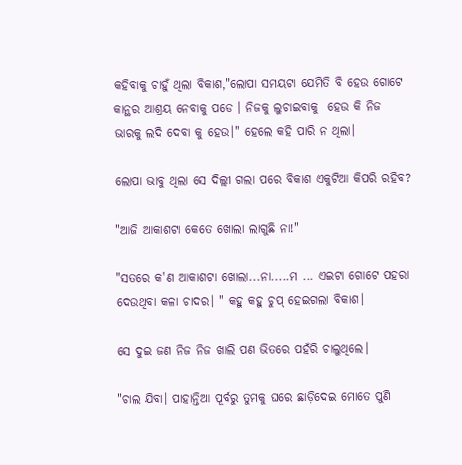କହିବାକୁ ଚାହୁଁ ଥିଲା ବିକାଶ,"ଲୋପା ସମୟଟା ଯେମିତି ବି ହେଉ ଗୋଟେ କାନ୍ଥର ଆଶ୍ରୟ ନେବାକୁ ପଡେ । ନିଜକୁ ଲୁଚାଇବାକୁ  ହେଉ କି ନିଜ ଭାରକୁ ଲଦି ଦେବା କୁ ହେଉ।" ହେଲେ କହି ପାରି ନ ଥିଲା।

ଲୋପା ଭାବୁ ଥିଲା ସେ ଦିଲ୍ଲୀ ଗଲା ପରେ ବିକାଶ ଏକୁଟିଆ କିପରି ରହିବ?

"ଆଜି ଆକାଶଟା କେତେ ଖୋଲା ଲାଗୁଛି ନା!"

"ସତରେ କ'ଣ ଆକାଶଟା ଖୋଲା...ନା.....ମ ... ଏଇଟା ଗୋଟେ ପହରା ଦେଉଥିବା କଳା ଚାଦର। " କହୁ କହୁ ଚୁପ୍ ହେଇଗଲା ବିକାଶ।

ସେ ଦୁଇ ଜଣ ନିଜ ନିଜ ଖାଲି ପଣ ଭିତରେ ପହଁରି ଚାଲୁଥିଲେ।

"ଚାଲ ଯିବା। ପାହାନ୍ତିଆ ପୂର୍ବରୁ ତୁମକୁ ଘରେ ଛାଡ଼ିଦେଇ ମୋତେ ପୁଣି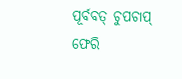ପୂର୍ବବତ୍ ଚୁପଚାପ୍ ଫେରି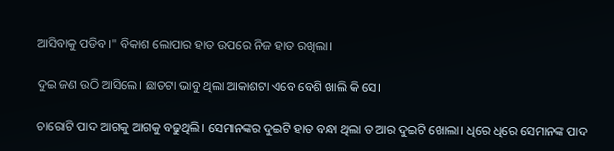ଆସିବାକୁ ପଡିବ।" ବିକାଶ ଲୋପାର ହାତ ଉପରେ ନିଜ ହାତ ରଖିଲା।

ଦୁଇ ଜଣ ଉଠି ଆସିଲେ। ଛାତଟା ଭାବୁ ଥିଲା ଆକାଶଟା ଏବେ ବେଶି ଖାଲି କି ସେ।

ଚାରୋଟି ପାଦ ଆଗକୁ ଆଗକୁ ବଢୁଥିଲି। ସେମାନଙ୍କର ଦୁଇଟି ହାତ ବନ୍ଧା ଥିଲା ତ ଆର ଦୁଇଟି ଖୋଲା। ଧିରେ ଧିରେ ସେମାନଙ୍କ ପାଦ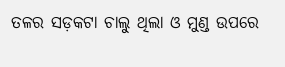ତଳର ସଡ଼କଟା ଚାଲୁ ଥିଲା ଓ ମୁଣ୍ଡ ଉପରେ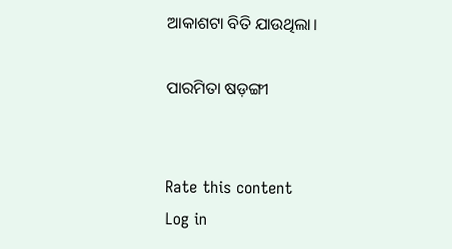ଆକାଶଟା ବିତି ଯାଉଥିଲା।

ପାରମିତା ଷଡ଼ଙ୍ଗୀ


Rate this content
Log in